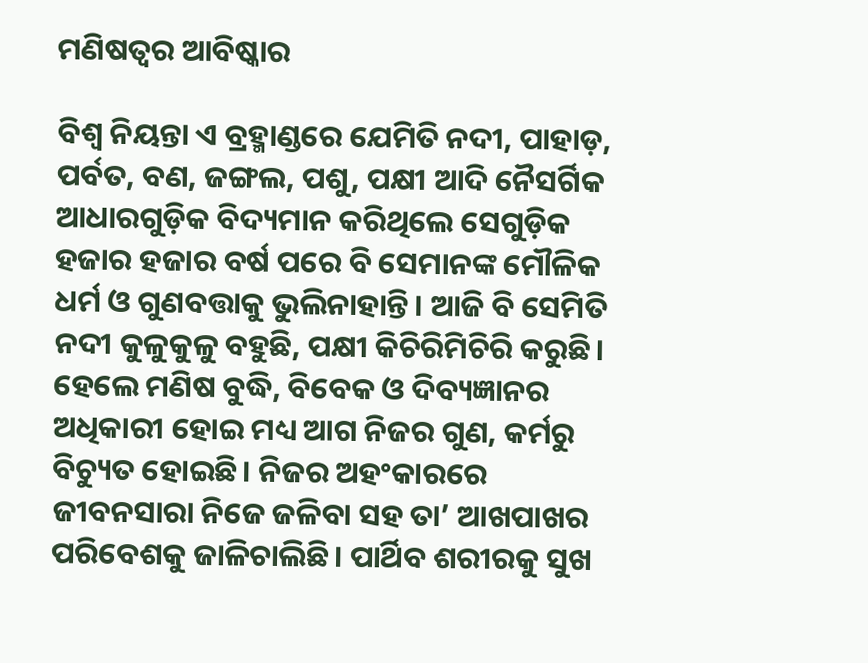ମଣିଷତ୍ୱର ଆବିଷ୍କାର

ବିଶ୍ୱ ନିୟନ୍ତା ଏ ବ୍ରହ୍ମାଣ୍ଡରେ ଯେମିତି ନଦୀ, ପାହାଡ଼, ପର୍ବତ, ବଣ, ଜଙ୍ଗଲ, ପଶୁ, ପକ୍ଷୀ ଆଦି ନୈସର୍ଗିକ ଆଧାରଗୁଡ଼ିକ ବିଦ୍ୟମାନ କରିଥିଲେ ସେଗୁଡ଼ିକ ହଜାର ହଜାର ବର୍ଷ ପରେ ବି ସେମାନଙ୍କ ମୌଳିକ ଧର୍ମ ଓ ଗୁଣବତ୍ତାକୁ ଭୁଲିନାହାନ୍ତି। ଆଜି ବି ସେମିତି ନଦୀ କୁଳୁକୁଳୁ ବହୁଛି, ପକ୍ଷୀ କିଚିରିମିଚିରି କରୁଛି। ହେଲେ ମଣିଷ ବୁଦ୍ଧି, ବିବେକ ଓ ଦିବ୍ୟଜ୍ଞାନର ଅଧିକାରୀ ହୋଇ ମଧ୍ୟ ଆଗ ନିଜର ଗୁଣ, କର୍ମରୁ ବିଚ୍ୟୁତ ହୋଇଛି। ନିଜର ଅହଂକାରରେ ଜୀବନସାରା ନିଜେ ଜଳିବା ସହ ତା’ ଆଖପାଖର ପରିବେଶକୁ ଜାଳିଚାଲିଛି। ପାର୍ଥିବ ଶରୀରକୁ ସୁଖ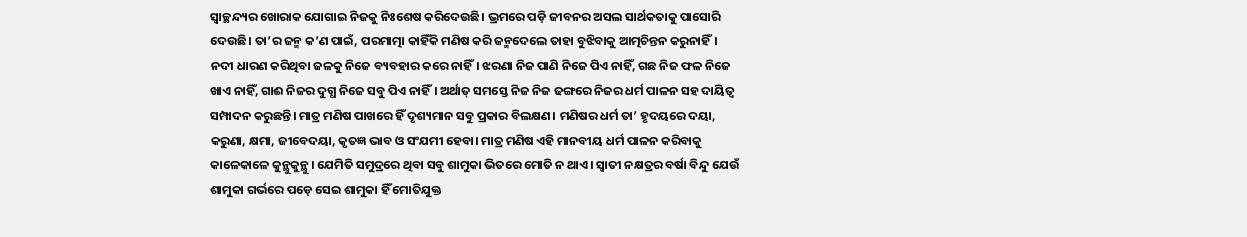ସ୍ବାଚ୍ଛନ୍ଦ୍ୟର ଖୋରାକ ଯୋଗାଇ ନିଜକୁ ନିଃଶେଷ କରିଦେଉଛି। ଭ୍ରମରେ ପଡ଼ି ଜୀବନର ଅସଲ ସାର୍ଥକତାକୁ ପାସୋରି ଦେଉଛି। ତା’ର ଜନ୍ମ କ’ଣ ପାଇଁ, ପରମାତ୍ମା କାହିଁକି ମଣିଷ କରି ଜନ୍ମଦେଲେ ତାହା ବୁଝିବାକୁ ଆତ୍ମଚିନ୍ତନ କରୁନାହିଁ।
ନଦୀ ଧାରଣ କରିଥିବା ଜଳକୁ ନିଜେ ବ୍ୟବହାର କରେ ନାହିଁ। ଝରଣା ନିଜ ପାଣି ନିଜେ ପିଏ ନାହିଁ, ଗଛ ନିଜ ଫଳ ନିଜେ ଖାଏ ନାହିଁ, ଗାଈ ନିଜର ଦୁଗ୍ଧ ନିଜେ ସବୁ ପିଏ ନାହିଁ। ଅର୍ଥାତ୍‌ ସମସ୍ତେ ନିଜ ନିଜ ଢଙ୍ଗରେ ନିଜର ଧର୍ମ ପାଳନ ସହ ଦାୟିତ୍ୱ ସମ୍ପାଦନ କରୁଛନ୍ତି। ମାତ୍ର ମଣିଷ ପାଖରେ ହିଁ ଦୃଶ୍ୟମାନ ସବୁ ପ୍ରକାର ବିଲକ୍ଷଣ। ମଣିଷର ଧର୍ମ ତା’ ହୃଦୟରେ ଦୟା, କରୁଣା, କ୍ଷମା, ଜୀବେଦୟା, କୃତଜ୍ଞ ଭାବ ଓ ସଂଯମୀ ହେବା। ମାତ୍ର ମଣିଷ ଏହି ମାନବୀୟ ଧର୍ମ ପାଳନ କରିବାକୁ କାଳେକାଳେ କୁନ୍ଥୁକୁନ୍ଥୁ। ଯେମିତି ସମୁଦ୍ରରେ ଥିବା ସବୁ ଶାମୁକା ଭିତରେ ମୋତି ନ ଥାଏ। ସ୍ବାତୀ ନକ୍ଷତ୍ରର ବର୍ଷା ବିନ୍ଦୁ ଯେଉଁ ଶାମୁକା ଗର୍ଭରେ ପଡ଼େ ସେଇ ଶାମୁକା ହିଁ ମୋତିଯୁକ୍ତ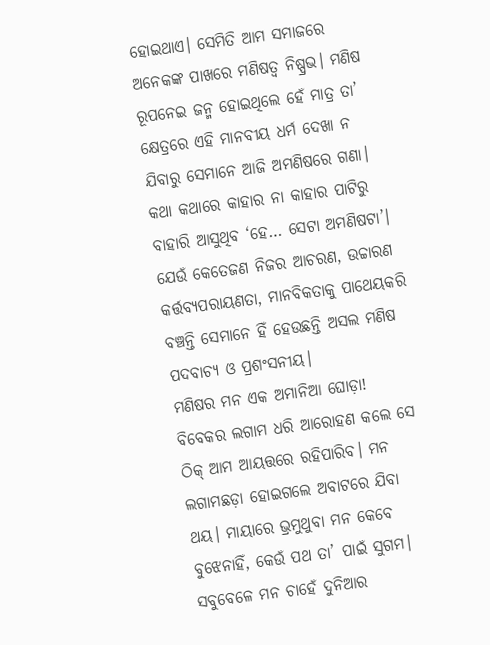ହୋଇଥାଏ। ସେମିତି ଆମ ସମାଜରେ ଅନେକଙ୍କ ପାଖରେ ମଣିଷତ୍ୱ ନିଷ୍ପ୍ରଭ। ମଣିଷ ରୂପନେଇ ଜନ୍ମ ହୋଇଥିଲେ ହେଁ ମାତ୍ର ତା’ କ୍ଷେତ୍ରରେ ଏହି ମାନବୀୟ ଧର୍ମ ଦେଖା ନ ଯିବାରୁ ସେମାନେ ଆଜି ଅମଣିଷରେ ଗଣା। କଥା କଥାରେ କାହାର ନା କାହାର ପାଟିରୁ ବାହାରି ଆସୁଥିବ ‘ହେ… ସେଟା ଅମଣିଷଟା’। ଯେଉଁ କେତେଜଣ ନିଜର ଆଚରଣ, ଉଚ୍ଚାରଣ କର୍ତ୍ତବ୍ୟପରାୟଣତା, ମାନବିକତାକୁ ପାଥେୟକରି ବଞ୍ଚନ୍ତି ସେମାନେ ହିଁ ହେଉଛନ୍ତି ଅସଲ ମଣିଷ ପଦବାଚ୍ୟ ଓ ପ୍ରଶଂସନୀୟ।
ମଣିଷର ମନ ଏକ ଅମାନିଆ ଘୋଡ଼ା! ବିବେକର ଲଗାମ ଧରି ଆରୋହଣ କଲେ ସେ ଠିକ୍‌ ଆମ ଆୟତ୍ତରେ ରହିପାରିବ। ମନ ଲଗାମଛଡ଼ା ହୋଇଗଲେ ଅବାଟରେ ଯିବା ଥୟ। ମାୟାରେ ଭ୍ରମୁଥୁବା ମନ କେବେ ବୁଝେନାହିଁ, କେଉଁ ପଥ ତା’ ପାଇଁ ସୁଗମ। ସବୁବେଳେ ମନ ଚାହେଁ ଦୁନିଆର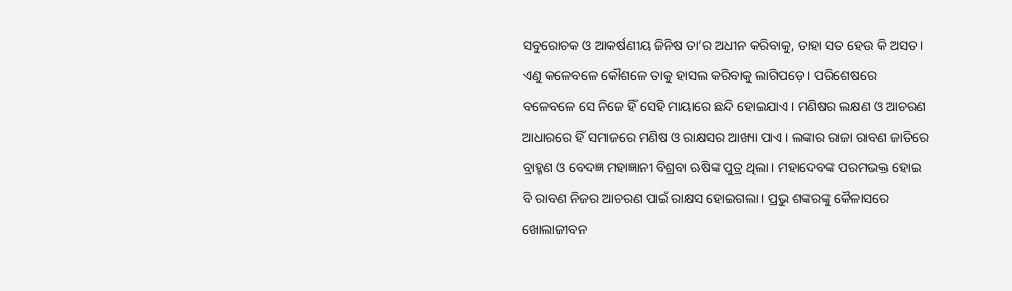ସବୁରୋଚକ ଓ ଆକର୍ଷଣୀୟ ଜିନିଷ ତା’ର ଅଧୀନ କରିବାକୁ, ତାହା ସତ ହେଉ କି ଅସତ। ଏଣୁ କଳେବଳେ କୌଶଳେ ତାକୁ ହାସଲ କରିବାକୁ ଲାଗିପଡ଼େ। ପରିଶେଷରେ ବଳେବଳେ ସେ ନିଜେ ହିଁ ସେହି ମାୟାରେ ଛନ୍ଦି ହୋଇଯାଏ। ମଣିଷର ଲକ୍ଷଣ ଓ ଆଚରଣ ଆଧାରରେ ହିଁ ସମାଜରେ ମଣିଷ ଓ ରାକ୍ଷସର ଆଖ୍ୟା ପାଏ। ଲଙ୍କାର ରାଜା ରାବଣ ଜାତିରେ ବ୍ରାହ୍ମଣ ଓ ବେଦଜ୍ଞ ମହାଜ୍ଞାନୀ ବିଶ୍ରବା ଋଷିଙ୍କ ପୁତ୍ର ଥିଲା। ମହାଦେବଙ୍କ ପରମଭକ୍ତ ହୋଇ ବି ରାବଣ ନିଜର ଆଚରଣ ପାଇଁ ରାକ୍ଷସ ହୋଇଗଲା। ପ୍ରଭୁ ଶଙ୍କରଙ୍କୁ କୈଳାସରେ ଖୋଲାଜୀବନ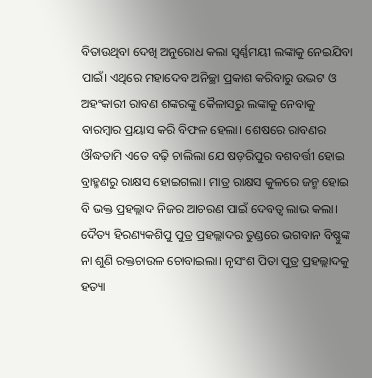ବିତାଉଥିବା ଦେଖି ଅନୁରୋଧ କଲା ସ୍ବର୍ଣ୍ଣମୟୀ ଲଙ୍କାକୁ ନେଇଯିବା ପାଇଁ। ଏଥିରେ ମହାଦେବ ଅନିଚ୍ଛା ପ୍ରକାଶ କରିବାରୁ ଉଦ୍ଭଟ ଓ ଅହଂକାରୀ ରାବଣ ଶଙ୍କରଙ୍କୁ କୈଳାସରୁ ଲଙ୍କାକୁ ନେବାକୁ ବାରମ୍ବାର ପ୍ରୟାସ କରି ବିଫଳ ହେଲା। ଶେଷରେ ରାବଣର ଔଦ୍ଧତାମି ଏତେ ବଢ଼ି ଚାଲିଲା ଯେ ଷଡ଼ରିପୁର ବଶବର୍ତ୍ତୀ ହୋଇ ବ୍ରାହ୍ମଣରୁ ରାକ୍ଷସ ହୋଇଗଲା। ମାତ୍ର ରାକ୍ଷସ କୁଳରେ ଜନ୍ମ ହୋଇ ବି ଭକ୍ତ ପ୍ରହଲ୍ଲାଦ ନିଜର ଆଚରଣ ପାଇଁ ଦେବତ୍ୱ ଲାଭ କଲା। ଦୈତ୍ୟ ହିରଣ୍ୟକଶିପୁ ପୁତ୍ର ପ୍ରହଲ୍ଲାଦର ତୁଣ୍ଡରେ ଭଗବାନ ବିଷ୍ଣୁଙ୍କ ନା ଶୁଣି ରକ୍ତଚାଉଳ ଚୋବାଇଲା। ନୃସଂଶ ପିତା ପୁତ୍ର ପ୍ରହଲ୍ଲାଦକୁ ହତ୍ୟା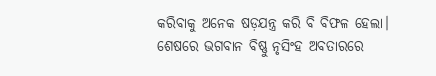କରିବାକୁ ଅନେକ ଷଡ଼ଯନ୍ତ୍ର କରି ବି ବିଫଳ ହେଲା। ଶେଷରେ ଭଗବାନ ବିଷ୍ଣୁ ନୃସିଂହ ଅବତାରରେ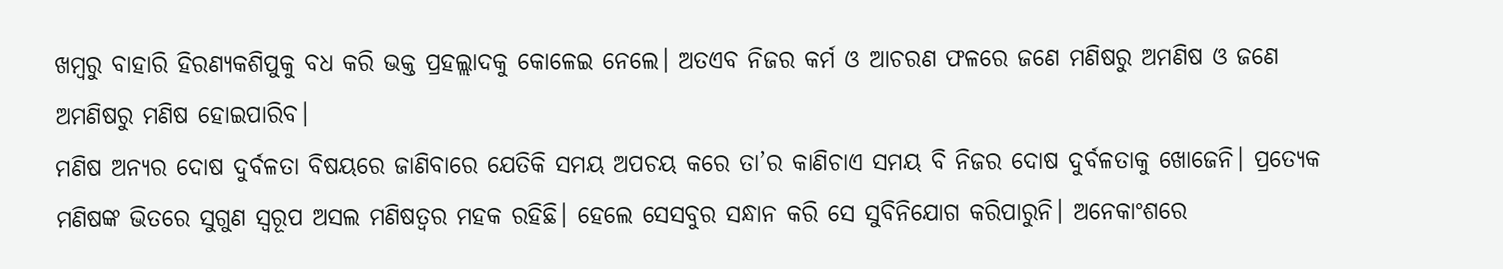ଖମ୍ବରୁ ବାହାରି ହିରଣ୍ୟକଶିପୁକୁ ବଧ କରି ଭକ୍ତ ପ୍ରହଲ୍ଲାଦକୁ କୋଳେଇ ନେଲେ। ଅତଏବ ନିଜର କର୍ମ ଓ ଆଚରଣ ଫଳରେ ଜଣେ ମଣିଷରୁ ଅମଣିଷ ଓ ଜଣେ ଅମଣିଷରୁ ମଣିଷ ହୋଇପାରିବ।
ମଣିଷ ଅନ୍ୟର ଦୋଷ ଦୁର୍ବଳତା ବିଷୟରେ ଜାଣିବାରେ ଯେତିକି ସମୟ ଅପଚୟ କରେ ତା’ର କାଣିଚାଏ ସମୟ ବି ନିଜର ଦୋଷ ଦୁର୍ବଳତାକୁ ଖୋଜେନି। ପ୍ରତ୍ୟେକ ମଣିଷଙ୍କ ଭିତରେ ସୁଗୁଣ ସ୍ବରୂପ ଅସଲ ମଣିଷତ୍ୱର ମହକ ରହିଛି। ହେଲେ ସେସବୁର ସନ୍ଧାନ କରି ସେ ସୁବିନିଯୋଗ କରିପାରୁନି। ଅନେକାଂଶରେ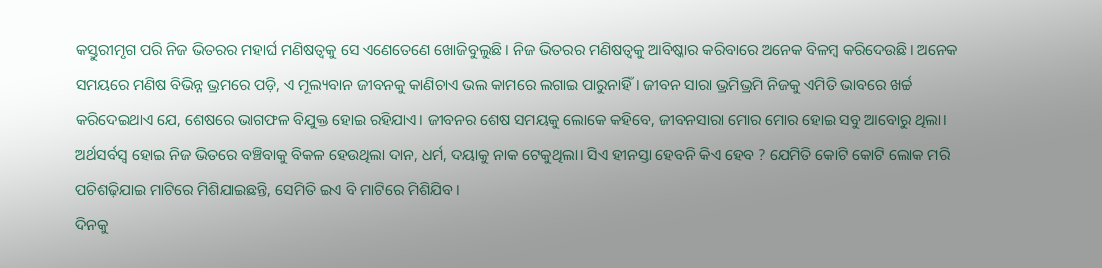କସ୍ତୁରୀମୃଗ ପରି ନିଜ ଭିତରର ମହାର୍ଘ ମଣିଷତ୍ୱକୁ ସେ ଏଣେତେଣେ ଖୋଜିବୁଲୁଛି। ନିଜ ଭିତରର ମଣିଷତ୍ୱକୁ ଆବିଷ୍କାର କରିବାରେ ଅନେକ ବିଳମ୍ବ କରିଦେଉଛି। ଅନେକ ସମୟରେ ମଣିଷ ବିଭିନ୍ନ ଭ୍ରମରେ ପଡ଼ି, ଏ ମୂଲ୍ୟବାନ ଜୀବନକୁ କାଣିଚାଏ ଭଲ କାମରେ ଲଗାଇ ପାରୁନାହିଁ। ଜୀବନ ସାରା ଭ୍ରମିଭ୍ରମି ନିଜକୁ ଏମିତି ଭାବରେ ଖର୍ଚ୍ଚ କରିଦେଇଥାଏ ଯେ, ଶେଷରେ ଭାଗଫଳ ବିଯୁକ୍ତ ହୋଇ ରହିଯାଏ। ଜୀବନର ଶେଷ ସମୟକୁ ଲୋକେ କହିବେ, ଜୀବନସାରା ମୋର ମୋର ହୋଇ ସବୁ ଆବୋରୁ ଥିଲା। ଅର୍ଥସର୍ବସ୍ବ ହୋଇ ନିଜ ଭିତରେ ବଞ୍ଚିବାକୁ ବିକଳ ହେଉଥିଲା ଦାନ, ଧର୍ମ, ଦୟାକୁ ନାକ ଟେକୁଥିଲା। ସିଏ ହୀନସ୍ତା ହେବନି କିଏ ହେବ ? ଯେମିତି କୋଟି କୋଟି ଲୋକ ମରି ପଚିଶଢ଼ିଯାଇ ମାଟିରେ ମିଶିଯାଇଛନ୍ତି, ସେମିତି ଇଏ ବି ମାଟିରେ ମିଶିଯିବ।
ଦିନକୁ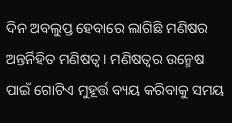ଦିନ ଅବଲୁପ୍ତ ହେବାରେ ଲାଗିଛି ମଣିଷର ଅନ୍ତର୍ନିହିତ ମଣିଷତ୍ୱ। ମଣିଷତ୍ୱର ଉନ୍ମେଷ ପାଇଁ ଗୋଟିଏ ମୁହୂର୍ତ୍ତ ବ୍ୟୟ କରିବାକୁ ସମୟ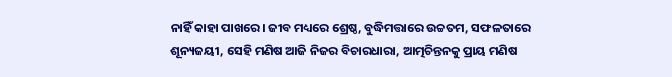ନାହିଁ କାହା ପାଖରେ। ଜୀବ ମଧ୍ୟରେ ଶ୍ରେଷ୍ଠ, ବୁଦ୍ଧିମତ୍ତାରେ ଉଚ୍ଚତମ, ସଫଳତାରେ ଶୂନ୍ୟଜୟୀ, ସେହି ମଣିଷ ଆଜି ନିଜର ବିଚାରଧାରା, ଆତ୍ମଚିନ୍ତନକୁ ପ୍ରାୟ ମଣିଷ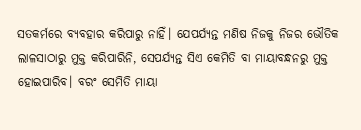ସତକର୍ମରେ ବ୍ୟବହାର କରିପାରୁ ନାହିଁ। ଯେପର୍ଯ୍ୟନ୍ତ ମଣିଷ ନିଜକୁ ନିଜର ଭୌତିକ ଲାଳସାଠାରୁ ମୁକ୍ତ କରିପାରିନି, ସେପର୍ଯ୍ୟନ୍ତ ସିଏ କେମିତି ବା ମାୟାବନ୍ଧନରୁ ମୁକ୍ତ ହୋଇପାରିବ। ବରଂ ସେମିତି ମାୟା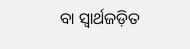ବା ସ୍ବାର୍ଥଜଡ଼ିତ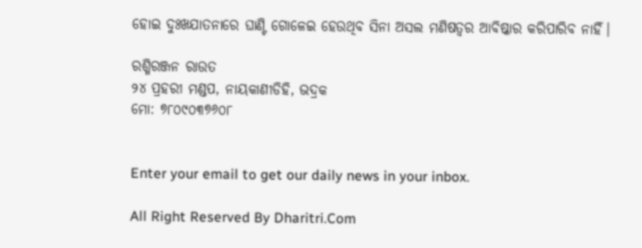ହୋଇ ଦୁଃଖଯାତନାରେ ଘାଣ୍ଟି ଗୋଳେଇ ହେଉଥିବ ସିନା ଅସଲ ମଣିଷତ୍ୱର ଆବିଷ୍କାର କରିପାରିବ ନାହିଁ।

ରଶ୍ମିରଞ୍ଜନ ରାଉତ
୨୪ ପ୍ରହରୀ ମଣ୍ଡପ, ନାୟକାଣୀଡିହି, ଭଦ୍ରକ
ମୋ: ୭୮୦୯୦୩୭୬୦୮


Enter your email to get our daily news in your inbox.

All Right Reserved By Dharitri.Com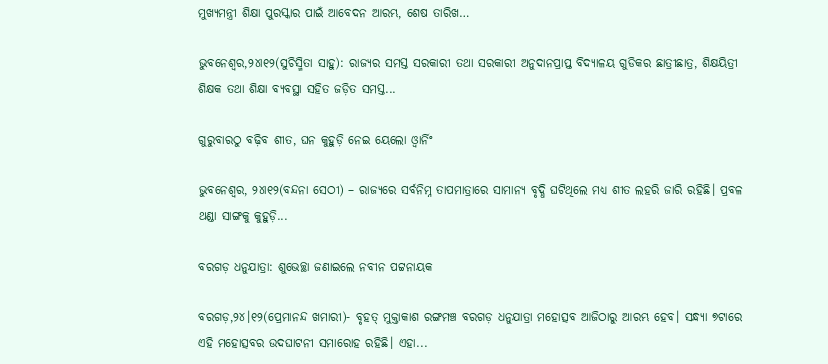ମୁଖ୍ୟମନ୍ତ୍ରୀ ଶିକ୍ଷା ପୁରସ୍କାର ପାଇଁ ଆବେଦନ ଆରମ୍ଭ, ଶେଷ ତାରିଖ…

ଭୁବନେଶ୍ୱର,୨୪ା୧୨(ସୁଚିସ୍ମିତା ସାହୁ): ରାଜ୍ୟର ସମସ୍ତ ସରକାରୀ ତଥା ସରକାରୀ ଅନୁଦାନପ୍ରାପ୍ତ ବିଦ୍ୟାଳୟ ଗୁଡିକର ଛାତ୍ରୀଛାତ୍ର, ଶିକ୍ଷୟିତ୍ରୀ ଶିକ୍ଷକ ତଥା ଶିକ୍ଷା ବ୍ୟବସ୍ଥା ସହିତ ଜଡ଼ିତ ସମସ୍ତ...

ଗୁରୁବାରଠୁ ବଢ଼ିବ ଶୀତ, ଘନ କୁହୁଡ଼ି ନେଇ ୟେଲୋ ଓ୍ବାର୍ନିଂ

ଭୁବନେଶ୍ୱର, ୨୪ା୧୨(ବନ୍ଦନା ସେଠୀ) – ରାଜ୍ୟରେ ସର୍ବନିମ୍ନ ତାପମାତ୍ରାରେ ସାମାନ୍ୟ ବୃଦ୍ଧି ଘଟିଥିଲେ ମଧ୍ୟ ଶୀତ ଲହରି ଜାରି ରହିଛି। ପ୍ରବଳ ଥଣ୍ଡା ସାଙ୍ଗକୁ କୁହୁଡ଼ି...

ବରଗଡ଼ ଧନୁଯାତ୍ରା: ଶୁଭେଚ୍ଛା ଜଣାଇଲେ ନବୀନ ପଟ୍ଟନାୟକ

ବରଗଡ଼,୨୪।୧୨(ପ୍ରେମାନନ୍ଦ ଖମାରୀ)- ବୃହତ୍ ମୁକ୍ତାକାଶ ରଙ୍ଗମଞ୍ଚ ବରଗଡ଼ ଧନୁଯାତ୍ରା ମହୋତ୍ସବ ଆଜିଠାରୁ ଆରମ୍ଭ ହେବ। ସନ୍ଧ୍ୟା ୭ଟାରେ ଏହି ମହୋତ୍ସବର ଉଦଘାଟନୀ ସମାରୋହ ରହିଛି। ଏହା...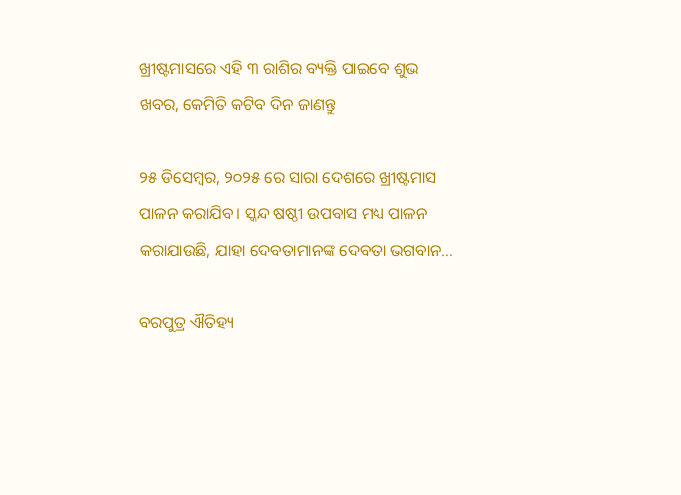ଖ୍ରୀଷ୍ଟମାସରେ ଏହି ୩ ରାଶିର ବ୍ୟକ୍ତି ପାଇବେ ଶୁଭ ଖବର, କେମିତି କଟିବ ଦିନ ଜାଣନ୍ତୁ

୨୫ ଡିସେମ୍ବର, ୨୦୨୫ ରେ ସାରା ଦେଶରେ ଖ୍ରୀଷ୍ଟମାସ ପାଳନ କରାଯିବ। ସ୍କନ୍ଦ ଷଷ୍ଠୀ ଉପବାସ ମଧ୍ୟ ପାଳନ କରାଯାଉଛି, ଯାହା ଦେବତାମାନଙ୍କ ଦେବତା ଭଗବାନ...

ବରପୁତ୍ର ଐତିହ୍ୟ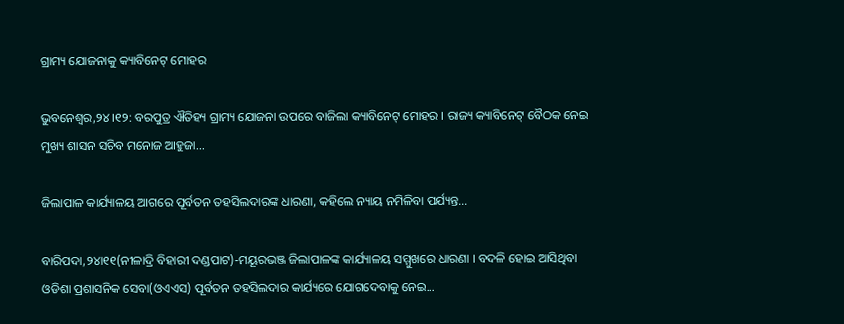ଗ୍ରାମ୍ୟ ଯୋଜନାକୁ କ୍ୟାବିନେଟ୍ ମୋହର

ଭୁବନେଶ୍ୱର,୨୪।୧୨: ବରପୁତ୍ର ଐତିହ୍ୟ ଗ୍ରାମ୍ୟ ଯୋଜନା ଉପରେ ବାଜିଲା କ୍ୟାବିନେଟ୍ ମୋହର । ରାଜ୍ୟ କ୍ୟାବିନେଟ୍ ବୈଠକ ନେଇ ମୁଖ୍ୟ ଶାସନ ସଚିବ ମନୋଜ ଆହୁଜା...

ଜିଲାପାଳ କାର୍ଯ୍ୟାଳୟ ଆଗରେ ପୂର୍ବତନ ତହସିଲଦାରଙ୍କ ଧାରଣା, କହିଲେ ନ୍ୟାୟ ନମିଳିବା ପର୍ଯ୍ୟନ୍ତ…

ବାରିପଦା,୨୪ା୧୧(ନୀଳାଦ୍ରି ବିହାରୀ ଦଣ୍ଡପାଟ)-ମୟୂରଭଞ୍ଜ ଜିଲାପାଳଙ୍କ କାର୍ଯ୍ୟାଳୟ ସମ୍ମୁଖରେ ଧାରଣା । ବଦଳି ହୋଇ ଆସିଥିବା ଓଡିଶା ପ୍ରଶାସନିକ ସେବା(ଓଏଏସ) ପୂର୍ବତନ ତହସିଲଦାର କାର୍ଯ୍ୟରେ ଯୋଗଦେବାକୁ ନେଇ...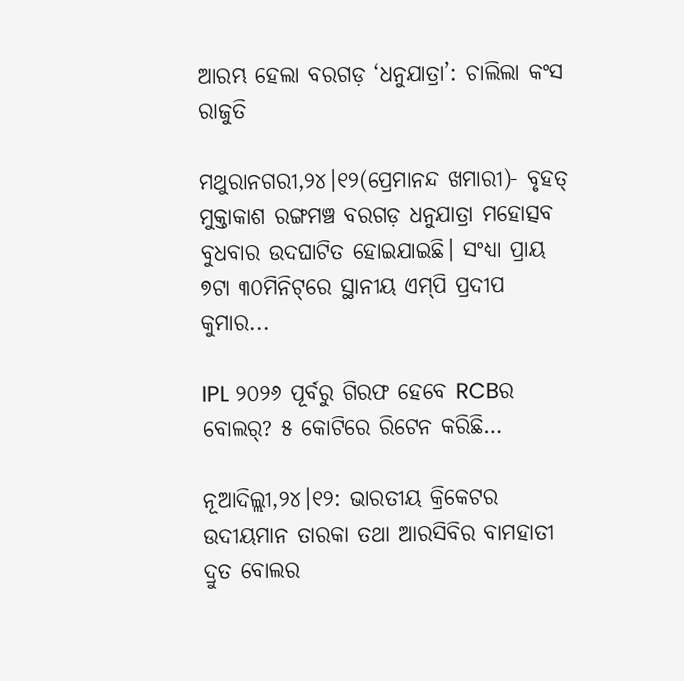ଆରମ୍ଭ ହେଲା ବରଗଡ଼ ‘ଧନୁଯାତ୍ରା’: ଚାଲିଲା କଂସ ରାଜୁତି

ମଥୁରାନଗରୀ,୨୪।୧୨(ପ୍ରେମାନନ୍ଦ ଖମାରୀ)- ବୃହତ୍‌ ମୁକ୍ତାକାଶ ରଙ୍ଗମଞ୍ଚ ବରଗଡ଼ ଧନୁଯାତ୍ରା ମହୋତ୍ସବ ବୁଧବାର ଉଦଘାଟିତ ହୋଇଯାଇଛି। ସଂଧ୍ୟା ପ୍ରାୟ ୭ଟା ୩୦ମିନିଟ୍‌ରେ ସ୍ଥାନୀୟ ଏମ୍‌ପି ପ୍ରଦୀପ କୁମାର...

IPL ୨୦୨୬ ପୂର୍ବରୁ ଗିରଫ ହେବେ RCBର ବୋଲର୍‌? ୫ କୋଟିରେ ରିଟେନ କରିଛି…

ନୂଆଦିଲ୍ଲୀ,୨୪।୧୨: ଭାରତୀୟ କ୍ରିକେଟର ଉଦୀୟମାନ ତାରକା ତଥା ଆରସିବିର ବାମହାତୀ ଦ୍ରୁତ ବୋଲର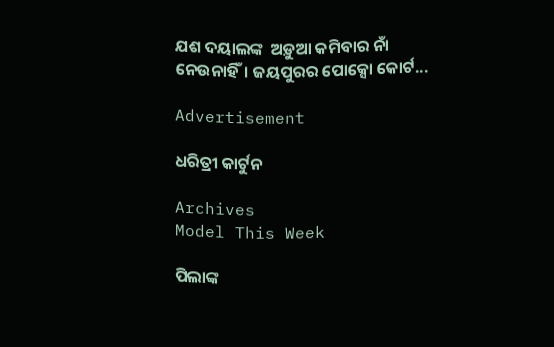ଯଶ ଦୟାଲଙ୍କ  ଅଡ଼ୁଆ କମିବାର ନାଁ ନେଉନାହିଁ। ଜୟପୁରର ପୋକ୍ସୋ କୋର୍ଟ...

Advertisement

ଧରିତ୍ରୀ କାର୍ଟୁନ

Archives
Model This Week

ପିଲାଙ୍କ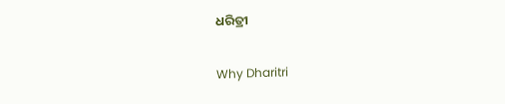ଧରିତ୍ରୀ

Why Dharitri